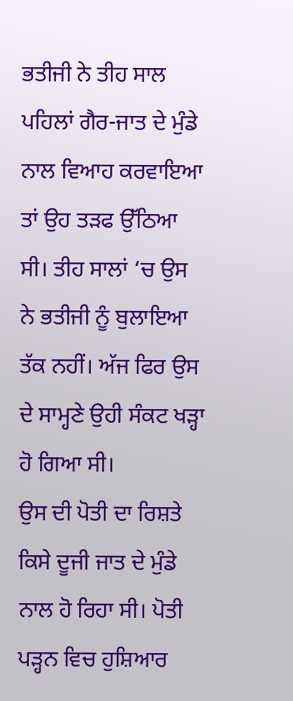ਭਤੀਜੀ ਨੇ ਤੀਹ ਸਾਲ ਪਹਿਲਾਂ ਗੈਰ-ਜਾਤ ਦੇ ਮੁੰਡੇ ਨਾਲ ਵਿਆਹ ਕਰਵਾਇਆ ਤਾਂ ਉਹ ਤੜਫ ਉੱਠਿਆ ਸੀ। ਤੀਹ ਸਾਲਾਂ ‘ਚ ਉਸ ਨੇ ਭਤੀਜੀ ਨੂੰ ਬੁਲਾਇਆ ਤੱਕ ਨਹੀਂ। ਅੱਜ ਫਿਰ ਉਸ ਦੇ ਸਾਮ੍ਹਣੇ ਉਹੀ ਸੰਕਟ ਖੜ੍ਹਾ ਹੋ ਗਿਆ ਸੀ।
ਉਸ ਦੀ ਪੋਤੀ ਦਾ ਰਿਸ਼ਤੇ ਕਿਸੇ ਦੂਜੀ ਜਾਤ ਦੇ ਮੁੰਡੇ ਨਾਲ ਹੋ ਰਿਹਾ ਸੀ। ਪੋਤੀ ਪੜ੍ਹਨ ਵਿਚ ਹੁਸ਼ਿਆਰ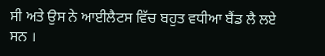ਸੀ ਅਤੇ ਉਸ ਨੇ ਆਈਲੈਟਸ ਵਿੱਚ ਬਹੁਤ ਵਧੀਆ ਬੈਂਡ ਲੈ ਲਏ ਸਨ ।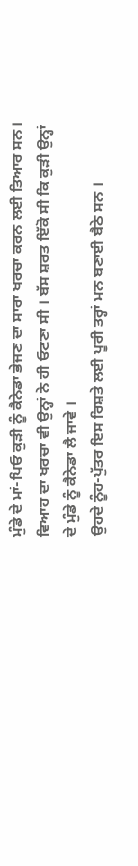ਮੁੰਡੇ ਦੇ ਮਾਂ-ਪਿਓ ਕੁੜੀ ਨੂੰ ਕੈਨੇਡਾ ਭੇਜਣ ਦਾ ਸਾਰਾ ਖਰਚਾ ਕਰਨ ਲਈ ਤਿਆਰ ਸਨ। ਵਿਆਹ ਦਾ ਖਰਚਾ ਵੀ ਉਨ੍ਹਾਂ ਨੇ ਹੀ ਓਟਣਾ ਸੀ । ਬੱਸ ਸ਼ਰਤ ਇੱਕੋ ਸੀ ਕਿ ਕੁੜੀ ਉਨ੍ਹਾਂ ਦੇ ਮੁੰਡੇ ਨੂੰ ਕੈਨੇਡਾ ਲੈ ਜਾਵੇ ।
ਉਹਦੇ ਨੂੰਹ-ਪੁੱਤਰ ਇਸ ਰਿਸ਼ਤੇ ਲਈ ਪੂਰੀ ਤਰ੍ਹਾਂ ਮਨ ਬਣਾਈ ਬੈਠੇ ਸਨ ।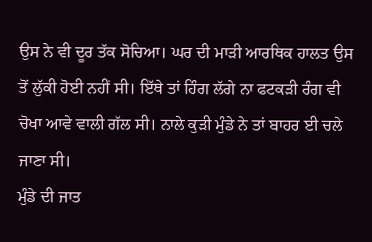ਉਸ ਨੇ ਵੀ ਦੂਰ ਤੱਕ ਸੋਚਿਆ। ਘਰ ਦੀ ਮਾੜੀ ਆਰਥਿਕ ਹਾਲਤ ਉਸ ਤੋਂ ਲੁੱਕੀ ਹੋਈ ਨਹੀਂ ਸੀ। ਇੱਥੇ ਤਾਂ ਹਿੰਗ ਲੱਗੇ ਨਾ ਫਟਕੜੀ ਰੰਗ ਵੀ ਚੋਖਾ ਆਵੇ ਵਾਲੀ ਗੱਲ ਸੀ। ਨਾਲੇ ਕੁੜੀ ਮੁੰਡੇ ਨੇ ਤਾਂ ਬਾਹਰ ਈ ਚਲੇ ਜਾਣਾ ਸੀ।
ਮੁੰਡੇ ਦੀ ਜਾਤ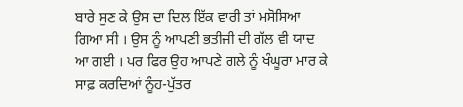ਬਾਰੇ ਸੁਣ ਕੇ ਉਸ ਦਾ ਦਿਲ ਇੱਕ ਵਾਰੀ ਤਾਂ ਮਸੋਸਿਆ ਗਿਆ ਸੀ । ਉਸ ਨੂੰ ਆਪਣੀ ਭਤੀਜੀ ਦੀ ਗੱਲ ਵੀ ਯਾਦ ਆ ਗਈ । ਪਰ ਫਿਰ ਉਹ ਆਪਣੇ ਗਲੇ ਨੂੰ ਖੰਘੂਰਾ ਮਾਰ ਕੇ ਸਾਫ਼ ਕਰਦਿਆਂ ਨੂੰਹ-ਪੁੱਤਰ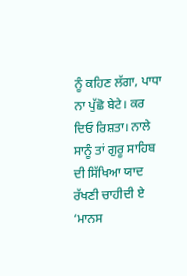ਨੂੰ ਕਹਿਣ ਲੱਗਾ, ਪਾਧਾ ਨਾ ਪੁੱਛੋ ਬੇਟੇ। ਕਰ ਦਿਓ ਰਿਸ਼ਤਾ। ਨਾਲੇ ਸਾਨੂੰ ਤਾਂ ਗੁਰੂ ਸਾਹਿਬ ਦੀ ਸਿੱਖਿਆ ਯਾਦ ਰੱਖਣੀ ਚਾਹੀਦੀ ਏ ‘ਮਾਨਸ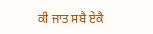ਕੀ ਜਾਤ ਸਬੈ ਏਕੈ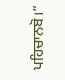ਪਹਿਚਾਨਬੋ।”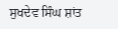ਸੁਖਦੇਵ ਸਿੰਘ ਸ਼ਾਂਤ